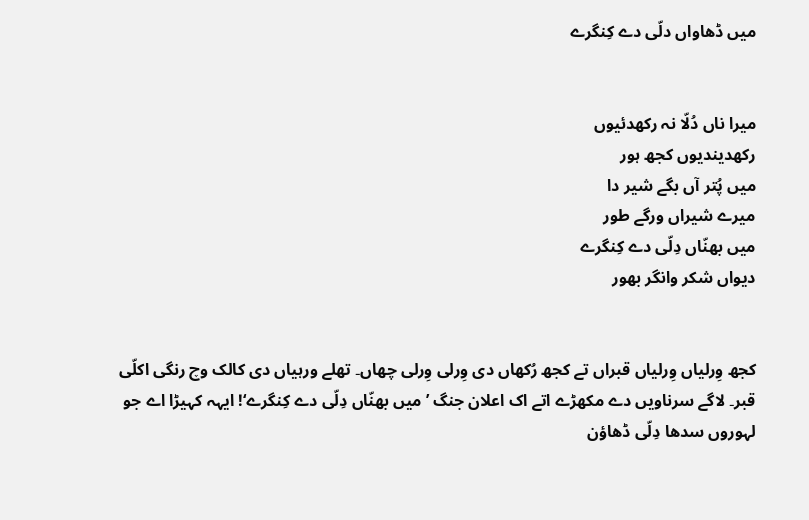میں ڈھاواں دلّی دے کِنگرے


میرا ناں دُلّا نہ رکھدئیوں
رکھدیندیوں کجھ ہور
میں پُتر آں بگے شیر دا
میرے شیراں ورگے طور
میں بھنّاں دِلّی دے کِنگرے
دیواں شکر وانگر بھور


کجھ وِرلیاں وِرلیاں قبراں تے کجھ رُکھاں دی وِرلی وِرلی چھاں۔ تھلے ورہیاں دی کالک وچ رنگی اکلّی قبر۔ لاگے سرناویں دے مکھڑے اتے اک اعلان جنگ ’میں بھنّاں دِلّی دے کِنگرے‘! ایہہ کہیڑا اے جو لہوروں سدھا دِلّی ڈھاؤن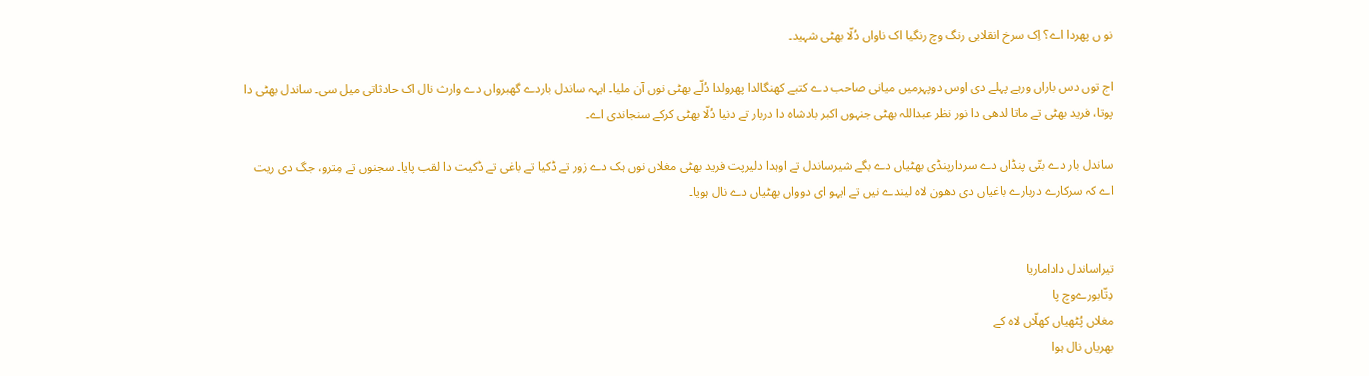نو ں پھردا اے؟ اِک سرخ انقلابی رنگ وچ رنگیا اک ناواں دُلّا بھٹی شہید۔

اج توں دس باراں ورہے پہلے دی اوس دوپہرمیں میانی صاحب دے کتبے کھنگالدا پھرولدا دُلّے بھٹی نوں آن ملیا۔ ایہہ ساندل باردے گھبرواں دے وارث نال اک حادثاتی میل سی۔ ساندل بھٹی دا پوتا، فرید بھٹی تے ماتا لدھی دا نور نظر عبداللہ بھٹی جنہوں اکبر بادشاہ دا دربار تے دنیا دُلّا بھٹی کرکے سنجاندی اے۔

ساندل بار دے بتّی پنڈاں دے سردارپنڈی بھٹیاں دے بگے شیرساندل تے اوہدا دلیرپت فرید بھٹی مغلاں نوں ہک دے زور تے ڈکیا تے باغی تے ڈکیت دا لقب پایا۔ سجنوں تے مِترو، جگ دی ریت اے کہ سرکارے دربارے باغیاں دی دھون لاہ لیندے نیں تے ایہو ای دوواں بھٹیاں دے نال ہویا۔


تیراساندل داداماریا
دِتّابورےوچ پا
مغلاں پُٹھیاں کھلّاں لاہ کے
بھریاں نال ہوا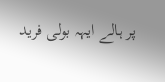پر ہالے ایہہ بولی فرید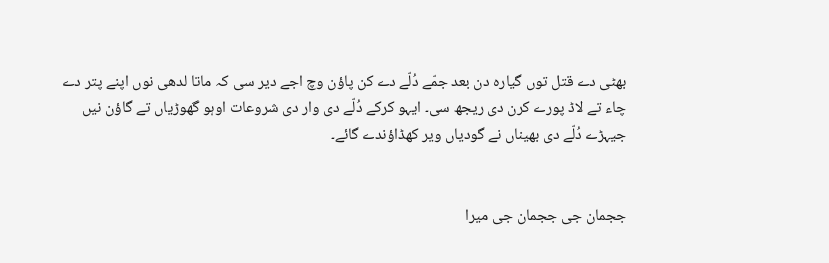بھٹی دے قتل توں گیارہ دن بعد جمّے دُلّے دے کن پاؤن وچ اجے دیر سی کہ ماتا لدھی نوں اپنے پتر دے چاء تے لاڈ پورے کرن دی ریجھ سی۔ ایہو کرکے دُلّے دی وار دی شروعات اوہو گھوڑیاں تے گاؤن نیں جیہڑے دُلّے دی بھیناں نے گودیاں ویر کھڈاؤندے گائے۔


ججمان جی ججمان جی میرا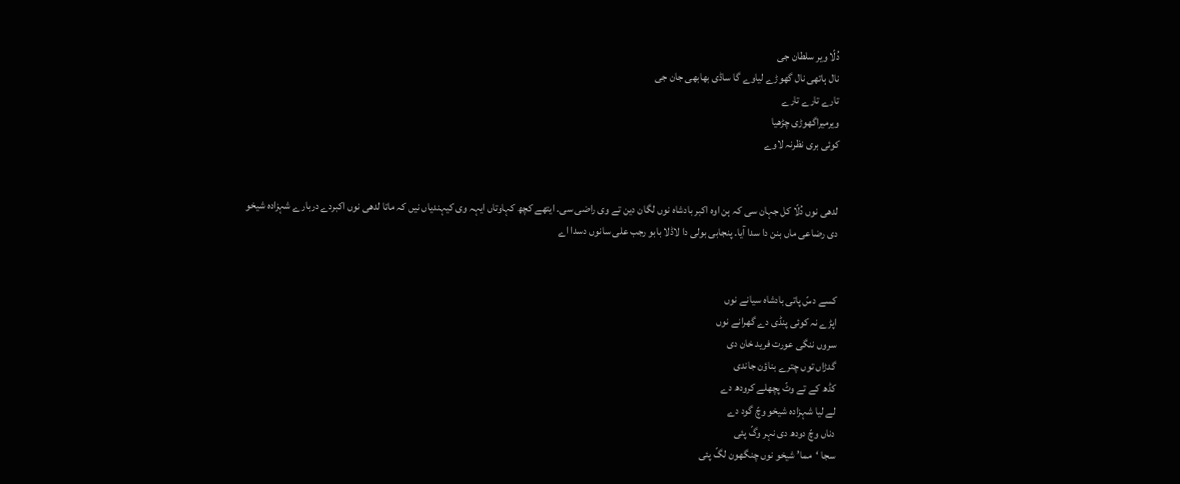دُلّا ویر سلطان جی
نال ہاتھی نال گھوڑے لیاوے گا ساڈی بھابھی جان جی
تارے تارے تارے
ویرمیراگھوڑی چڑھیا
کوئی بری نظرنہ لاوے


لدھی نوں دُلّا کل جہان سی کہ ہن اوہ اکبر بادشاہ نوں لگان دین تے وی راضی سی۔ ایتھے کچھ کہاوتاں ایہہ وی کیہندیاں نیں کہ ماتا لدھی نوں اکبردے دربارے شہزادہ شیخو دی رضاعی ماں بنن دا سدا آیا۔ پنجابی بولی دا لاڈلا بابو رجب علی سانوں دسدا اے


کسے دسّ پاتی بادشاہ سیانے نوں
اپڑے نہ کوئی پنڈی دے گھرانے نوں
سروں ننگی عورت فرید خان دی
گدڑاں توں چترے بناؤن جاندی
کڈھ کے تے وٹّ پچھلے کرودھ دے
لے لیا شہزادہ شیخو وچّ گود دے
دناں وچّ دودھ دی نہر وگّ پئی
سجا ‘مما’ شیخو نوں چنگھون لگّ پئی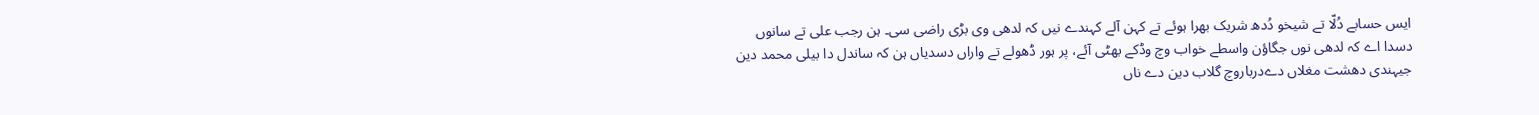ایس حسابے دُلّا تے شیخو دُدھ شریک بھرا ہوئے تے کہن آلے کہندے نیں کہ لدھی وی بڑی راضی سی۔ ہن رجب علی تے سانوں دسدا اے کہ لدھی نوں جگاؤن واسطے خواب وچ وڈکے بھٹی آئے، پر ہور ڈھولے تے واراں دسدیاں ہن کہ ساندل دا بیلی محمد دین جیہندی دھشت مغلاں دےدرباروچ گلاب دین دے ناں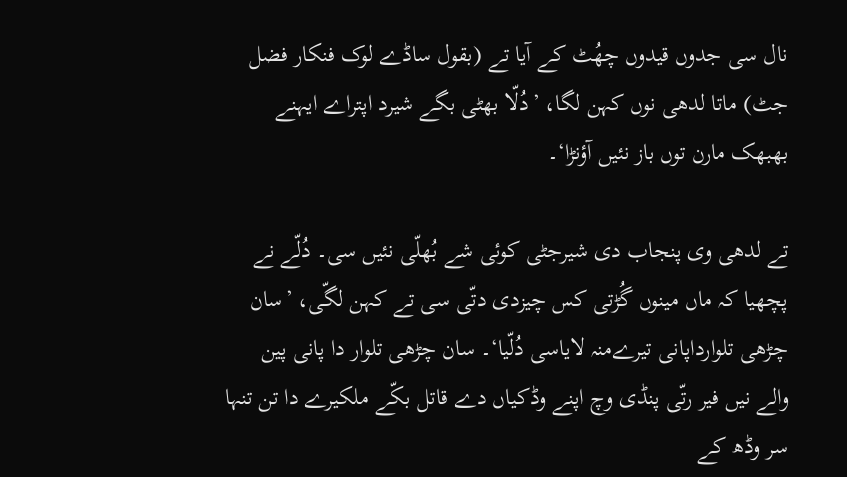نال سی جدوں قیدوں چھُٹ کے آیا تے (بقول ساڈے لوک فنکار فضل جٹ) ماتا لدھی نوں کہن لگا، ’دُلّا بھٹی بگے شیرد اپتراے ایہنے بھبھک مارن توں باز نئیں آؤنڑا‘۔

تے لدھی وی پنجاب دی شیرجٹی کوئی شے بُھلّی نئیں سی۔ دُلّے نے پچھیا کہ ماں مینوں گُڑتی کس چیزدی دتّی سی تے کہن لگّی، ’سان چڑھی تلوارداپانی تیرےمنہ لایاسی دُلّیا‘۔ سان چڑھی تلوار دا پانی پین والے نیں فیر رتّی پنڈی وچ اپنے وڈکیاں دے قاتل بکّے ملکیرے دا تن تنہا سر وڈھ کے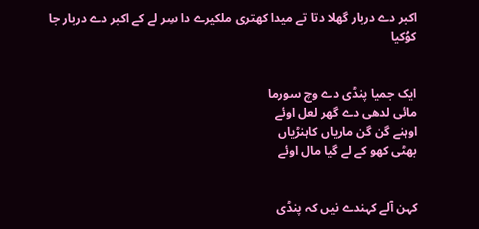اکبر دے دربار گھلا دتا تے میدا کھتری ملکیرے دا سِر لے کے اکبر دے دربار جا کوُکیا


ایک جمیا پنڈی دے وچ سورما
مائی لدھی دے گھر لعل اوئے
اوہنے گن گن ماریاں کاہنڑیاں
بھٹی کھو کے لے گیا مال اوئے


کہن آلے کہندے نیں کہ پنڈی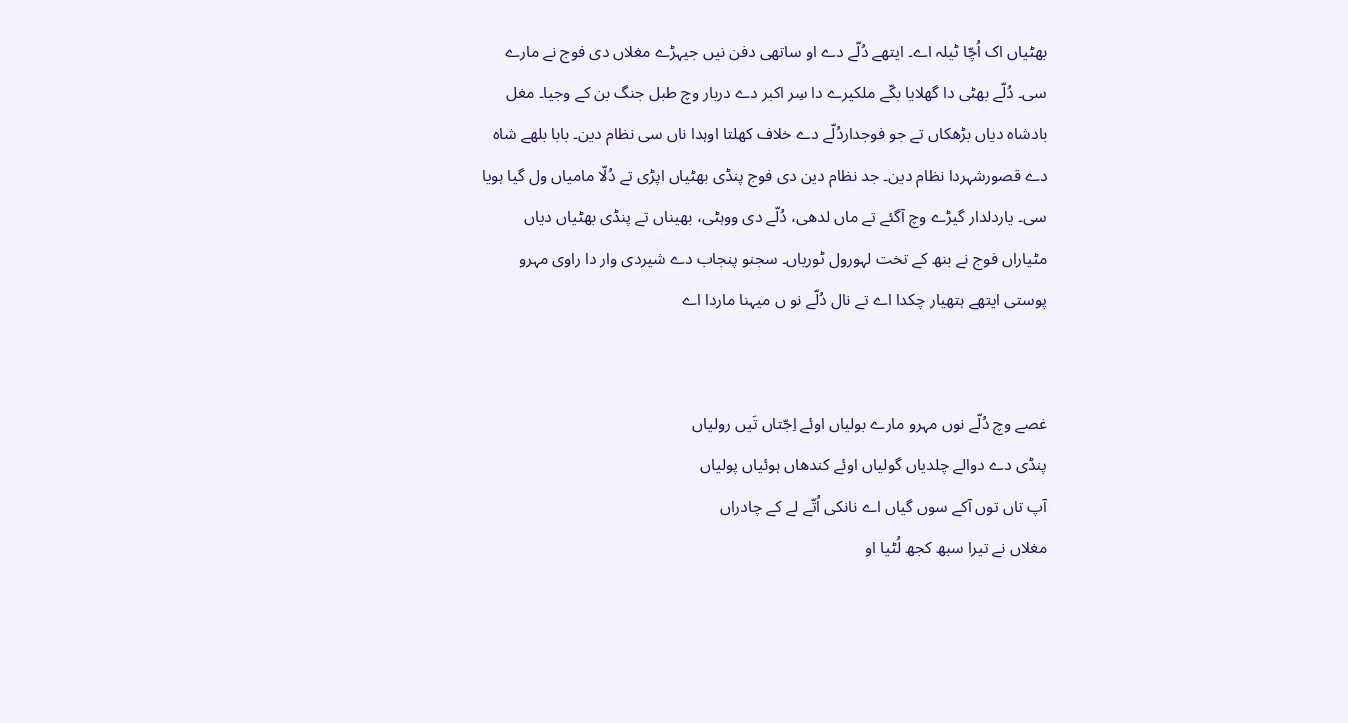بھٹیاں اک اُچّا ٹیلہ اے۔ ایتھے دُلّے دے او ساتھی دفن نیں جیہڑے مغلاں دی فوج نے مارے سی۔ دُلّے بھٹی دا گھلایا بکّے ملکیرے دا سِر اکبر دے دربار وچ طبل جنگ بن کے وجیا۔ مغل بادشاہ دیاں بڑھکاں تے جو فوجداردُلّے دے خلاف کھلتا اوہدا ناں سی نظام دین۔ بابا بلھے شاہ دے قصورشہردا نظام دین۔ جد نظام دین دی فوج پنڈی بھٹیاں اپڑی تے دُلّا مامیاں ول گیا ہویا سی۔ یاردلدار گیڑے وچ آگئے تے ماں لدھی، دُلّے دی ووہٹی، بھیناں تے پنڈی بھٹیاں دیاں مٹیاراں فوج نے بنھ کے تخت لہورول ٹوریاں۔ سجنو پنجاب دے شیردی وار دا راوی مہرو پوستی ایتھے ہتھیار چکدا اے تے نال دُلّے نو ں میہنا ماردا اے


غصے وچ دُلّے نوں مہرو مارے بولیاں اوئے اِجّتاں تَیں رولیاں
پنڈی دے دوالے چلدیاں گولیاں اوئے کندھاں ہوئیاں پولیاں
آپ تاں توں آکے سوں گیاں اے نانکی اُتّے لے کے چادراں
مغلاں نے تیرا سبھ کجھ لُٹیا او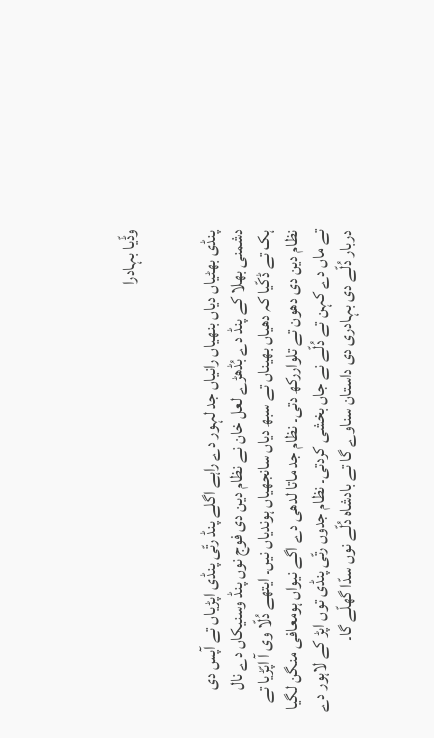وڈّیا بہادرا


پنڈی بھٹیاں دیاں بنھیاں رانیاں جد لہور دے راہے اگلے پنڈ رتّی پنڈی اپڑیاں تے آپس دی دشمنی بھلا کے پنڈ دے بُڈھڑے لعل خان نے نظام دین دی فوج نوں پنڈ وسنیکاں دے نال ہک تے ڈکّیا کہ دھیاں بھیناں تے سبھ دیاں سانجھیاں ہوندیاں نیں۔ ایتھے دُلّا وی آ اپّڑیا تے نظام دین دی دھون تے تلواررکھ دتی۔ نظام جد ماتا لدھی دے اگے نیواں ہومعافی منگن لگیا تے ماں دے کہن تے دُلّے نے جاں بخشی کردتی۔ نظام جدوں رتّی پنڈی توں اپڑ کے لاہور دے دربار دُلّے دی بہادری دی داستان سناوے گا تے بادشاہ دُلّے نوں سدّا گھلّے گا۔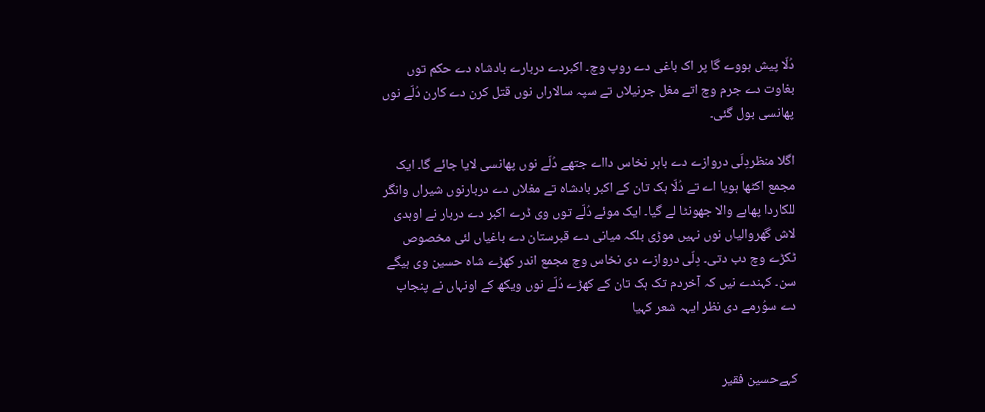دُلّا پیش ہووے گا پر اک باغی دے روپ وچ۔ اکبردے دربارے بادشاہ دے حکم توں بغاوت دے جرم وچ اتے مغل جرنیلاں تے سپہ سالاراں نوں قتل کرن دے کارن دُلّے نوں پھانسی بول گئی۔

اگلا منظردِلّی دروازے دے باہر نخاس دااے جتھے دُلّے نوں پھانسی لایا جائے گا۔ ایک مجمع اکٹھا ہویا اے تے دُلّا ہک تان کے اکبر بادشاہ تے مغلاں دے دربارنوں شیراں وانگر للکاردا پھاہے والا جھونٹا لے گیا۔ ایک موئے دُلّے توں وی ڈرے اکبر دے دربار نے اوہدی لاش گھروالیاں نوں نہیں موڑی بلکہ میانی دے قبرستان دے باغیاں لئی مخصوص ٹکڑے وچ دب دتی۔ دِلّی دروازے دی نخاس وچ مجمع اندر کھڑے شاہ حسین وی ہیگے سن۔ کہندے نیں کہ آخردم تک ہک تان کے کھڑے دُلّے نوں ویکھ کے اونہاں نے پنجاب دے سوُرمے دی نظر ایہہ شعر کہیا


کہےحسین فقیر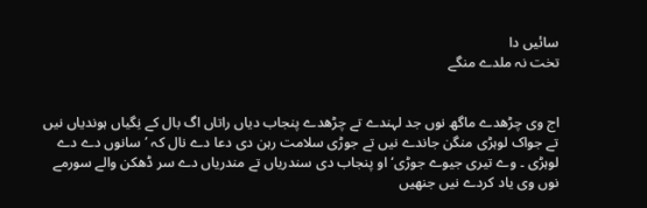سائیں دا
تخت نہ ملدے منگے


اج وی چڑھدے ماگھ نوں جد لہندے تے چڑھدے پنجاب دیاں راتاں اگ بال کے نِگیاں ہوندیاں نیں تے جواک لوہڑی منگن جاندے نیں تے جوڑی سلامت رہن دی دعا دے نال کہ ’سانوں دے دے لوہڑی ۔ وے تیری جیوے جوڑی‘ او پنجاب دی سندریاں تے مندریاں دے سر ڈھکن والے سورمے نوں وی یاد کردے نیں جنھیں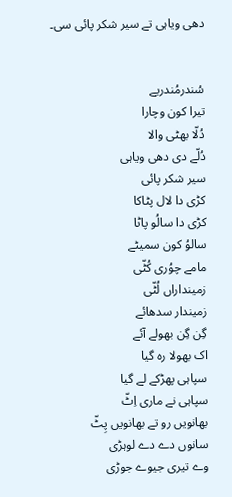دھی ویاہی تے سیر شکر پائی سی۔


سُندرمُندریے
تیرا کون وچارا
دُلّا بھٹی والا
دُلّے دی دھی ویاہی
سیر شکر پائی
کڑی دا لال پٹاکا
کڑی دا سالُو پاٹا
سالوُ کون سمیٹے
مامے چوُری کُٹّی
زمینداراں لُٹّی
زمیندار سدھائے
گِن گِن بھولے آئے
اک بھولا رہ گیا
سپاہی پھڑکے لے گیا
سپاہی نے ماری اِٹّ
بھانویں رو تے بھانویں پِٹّ
سانوں دے دے لوہڑی
وے تیری جیوے جوڑی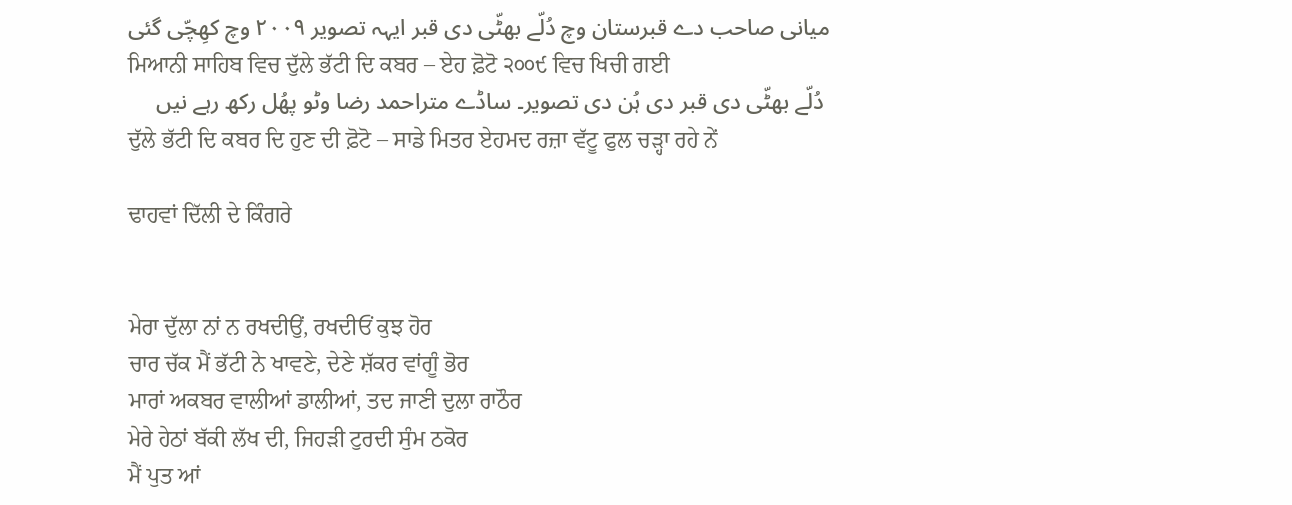میانی صاحب دے قبرستان وچ دُلّے بھٹّی دی قبر ایہہ تصویر ۲۰۰۹ وچ کھِچّی گئی
ਮਿਆਨੀ ਸਾਹਿਬ ਵਿਚ ਦੁੱਲੇ ਭੱਟੀ ਦਿ ਕਬਰ – ਏਹ ਫ਼ੋਟੋ ੨੦੦੯ ਵਿਚ ਖਿਚੀ ਗਈ
 دُلّے بھٹّی دی قبر دی ہُن دی تصویر۔ ساڈے متراحمد رضا وٹو پھُل رکھ رہے نیں
ਦੁੱਲੇ ਭੱਟੀ ਦਿ ਕਬਰ ਦਿ ਹੁਣ ਦੀ ਫ਼ੋਟੋ – ਸਾਡੇ ਮਿਤਰ ਏਹਮਦ ਰਜ਼ਾ ਵੱਟੂ ਫੁਲ ਚੜ੍ਹਾ ਰਹੇ ਨੇਂ

ਢਾਹਵਾਂ ਦਿੱਲੀ ਦੇ ਕਿੰਗਰੇ


ਮੇਰਾ ਦੁੱਲਾ ਨਾਂ ਨ ਰਖਦੀਉਂ, ਰਖਦੀਓਂ ਕੁਝ ਹੋਰ
ਚਾਰ ਚੱਕ ਮੈਂ ਭੱਟੀ ਨੇ ਖਾਵਣੇ, ਦੇਣੇ ਸ਼ੱਕਰ ਵਾਂਗੂੰ ਭੋਰ
ਮਾਰਾਂ ਅਕਬਰ ਵਾਲੀਆਂ ਡਾਲੀਆਂ, ਤਦ ਜਾਣੀ ਦੁਲਾ ਰਾਠੌਰ
ਮੇਰੇ ਹੇਠਾਂ ਬੱਕੀ ਲੱਖ ਦੀ, ਜਿਹੜੀ ਟੁਰਦੀ ਸੁੰਮ ਠਕੋਰ
ਮੈਂ ਪੁਤ ਆਂ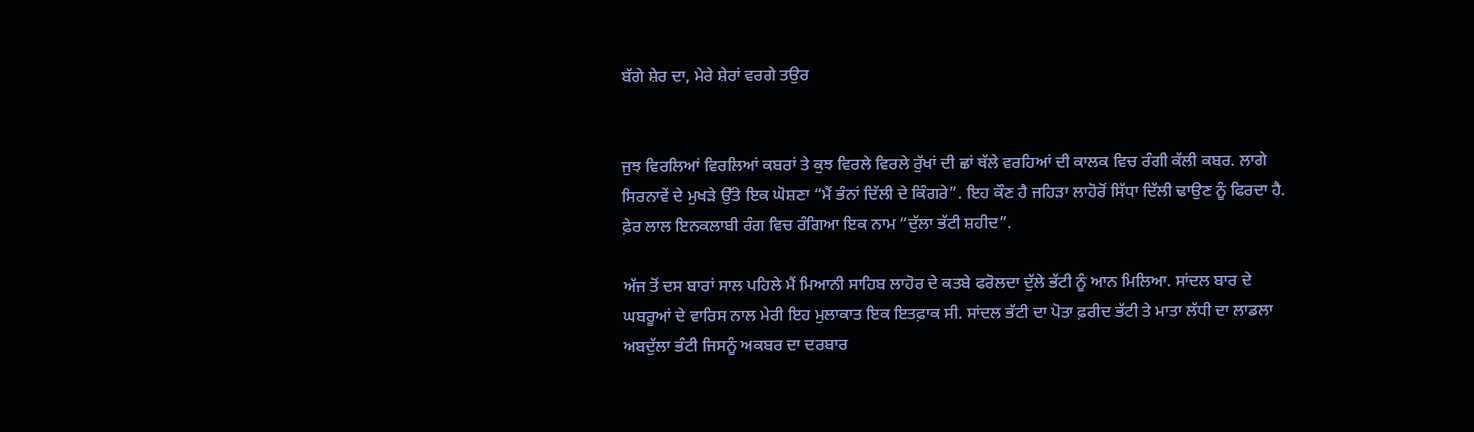ਬੱਗੇ ਸ਼ੇਰ ਦਾ, ਮੇਰੇ ਸ਼ੇਰਾਂ ਵਰਗੇ ਤਉਰ


ਜੁਝ ਵਿਰਲਿਆਂ ਵਿਰਲਿਆਂ ਕਬਰਾਂ ਤੇ ਕੁਝ ਵਿਰਲੇ ਵਿਰਲੇ ਰੁੱਖਾਂ ਦੀ ਛਾਂ ਥੱਲੇ ਵਰਹਿਆਂ ਦੀ ਕਾਲਕ ਵਿਚ ਰੰਗੀ ਕੱਲੀ ਕਬਰ. ਲਾਗੇ ਸਿਰਨਾਵੇਂ ਦੇ ਮੁਖੜੇ ਉੱਤੇ ਇਕ ਘੋਸ਼ਣਾ “ਮੈਂ ਭੰਨਾਂ ਦਿੱਲੀ ਦੇ ਕਿੰਗਰੇ”. ਇਹ ਕੌਣ ਹੈ ਜਹਿੜਾ ਲਾਹੋਰੋਂ ਸਿੱਧਾ ਦਿੱਲੀ ਢਾਉਣ ਨੂੰ ਫਿਰਦਾ ਹੈ. ਫ਼ੇਰ ਲਾਲ ਇਨਕਲਾਬੀ ਰੰਗ ਵਿਚ ਰੰਗਿਆ ਇਕ ਨਾਮ “ਦੁੱਲਾ ਭੱਟੀ ਸ਼ਹੀਦ”.

ਅੱਜ ਤੋਂ ਦਸ ਬਾਰਾਂ ਸਾਲ ਪਹਿਲੇ ਮੈਂ ਮਿਆਨੀ ਸਾਹਿਬ ਲਾਹੋਰ ਦੇ ਕਤਬੇ ਫਰੋਲਦਾ ਦੁੱਲੇ ਭੱਟੀ ਨੂੰ ਆਨ ਮਿਲਿਆ. ਸਾਂਦਲ ਬਾਰ ਦੇ ਘਬਰੂਆਂ ਦੇ ਵਾਰਿਸ ਨਾਲ ਮੇਰੀ ਇਹ ਮੁਲਾਕਾਤ ਇਕ ਇਤਫ਼ਾਕ ਸੀ. ਸਾਂਦਲ ਭੱਟੀ ਦਾ ਪੋਤਾ ਫ਼ਰੀਦ ਭੱਟੀ ਤੇ ਮਾਤਾ ਲੱਧੀ ਦਾ ਲਾਡਲਾ ਅਬਦੁੱਲਾ ਭੰਟੀ ਜਿਸਨੂੰ ਅਕਬਰ ਦਾ ਦਰਬਾਰ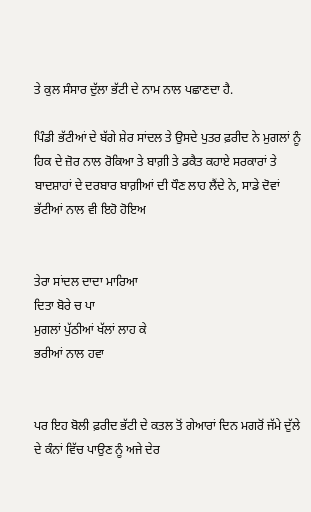ਤੇ ਕੁਲ ਸੰਸਾਰ ਦੁੱਲਾ ਭੱਟੀ ਦੇ ਨਾਮ ਨਾਲ ਪਛਾਣਦਾ ਹੈ.

ਪਿੰਡੀ ਭੱਟੀਆਂ ਦੇ ਬੱਗੇ ਸ਼ੇਰ ਸਾਂਦਲ ਤੇ ਉਸਦੇ ਪੁਤਰ ਫ਼ਰੀਦ ਨੇ ਮੁਗਲਾਂ ਨੂੰ ਹਿਕ ਦੇ ਜ਼ੋਰ ਨਾਲ ਰੋਕਿਆ ਤੇ ਬਾਗ਼ੀ ਤੇ ਡਕੈਤ ਕਹਾਏ ਸਰਕਾਰਾਂ ਤੇ ਬਾਦਸ਼ਾਹਾਂ ਦੇ ਦਰਬਾਰ ਬਾਗ਼ੀਆਂ ਦੀ ਧੌਣ ਲਾਹ ਲੈਂਦੇ ਨੇ, ਸਾਡੇ ਦੋਵਾਂ ਭੱਟੀਆਂ ਨਾਲ ਵੀ ਇਹੋ ਹੋਇਅ


ਤੇਰਾ ਸਾਂਦਲ ਦਾਦਾ ਮਾਰਿਆ
ਦਿਤਾ ਬੋਰੇ ਚ ਪਾ
ਮੁਗਲਾਂ ਪੁੱਠੀਆਂ ਖੱਲਾਂ ਲਾਹ ਕੇ
ਭਰੀਆਂ ਨਾਲ ਹਵਾ


ਪਰ ਇਹ ਬੋਲੀ ਫ਼ਰੀਦ ਭੱਟੀ ਦੇ ਕਤਲ ਤੋਂ ਗੇਆਰਾਂ ਦਿਨ ਮਗਰੋਂ ਜੱਮੇ ਦੁੱਲੇ ਦੇ ਕੰਨਾਂ ਵਿੱਚ ਪਾਉਣ ਨੂੰ ਅਜੇ ਦੇਰ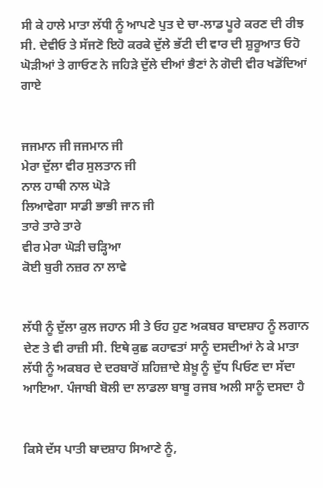ਸੀ ਕੇ ਹਾਲੇ ਮਾਤਾ ਲੱਧੀ ਨੂੰ ਆਪਣੇ ਪੁਤ ਦੇ ਚਾ-ਲਾਡ ਪੂਰੇ ਕਰਣ ਦੀ ਰੀਝ ਸੀ. ਦੇਵੀਓ ਤੇ ਸੱਜਣੋ ਇਹੋ ਕਰਕੇ ਦੁੱਲੇ ਭੱਟੀ ਦੀ ਵਾਰ ਦੀ ਸ਼ੁਰੂਆਤ ਓਹੋ ਘੋੜੀਆਂ ਤੇ ਗਾਓਣ ਨੇ ਜਹਿੜੇ ਦੁੱਲੇ ਦੀਆਂ ਭੈਣਾਂ ਨੇ ਗੋਦੀ ਵੀਰ ਖਡੋਂਦਿਆਂ ਗਾਏ


ਜਜਮਾਨ ਜੀ ਜਜਮਾਨ ਜੀ
ਮੇਰਾ ਦੁੱਲਾ ਵੀਰ ਸੁਲਤਾਨ ਜੀ
ਨਾਲ ਹਾਥੀ ਨਾਲ ਘੋੜੇ
ਲਿਆਵੇਗਾ ਸਾਡੀ ਭਾਭੀ ਜਾਨ ਜੀ
ਤਾਰੇ ਤਾਰੇ ਤਾਰੇ
ਵੀਰ ਮੇਰਾ ਘੋੜੀ ਚੜ੍ਹਿਆ
ਕੋਈ ਬੁਰੀ ਨਜ਼ਰ ਨਾ ਲਾਵੇ


ਲੱਧੀ ਨੂੰ ਦੁੱਲਾ ਕੁਲ ਜਹਾਨ ਸੀ ਤੇ ਓਹ ਹੁਣ ਅਕਬਰ ਬਾਦਸ਼ਾਹ ਨੂੰ ਲਗਾਨ ਦੇਣ ਤੇ ਵੀ ਰਾਜ਼ੀ ਸੀ. ਇਥੇ ਕੁਛ ਕਹਾਵਤਾਂ ਸਾਨੂੰ ਦਸਦੀਆਂ ਨੇ ਕੇ ਮਾਤਾ ਲੱਧੀ ਨੂੰ ਅਕਬਰ ਦੇ ਦਰਬਾਰੋਂ ਸ਼ਹਿਜ਼ਾਦੇ ਸ਼ੇਖ਼ੂ ਨੂੰ ਦੁੱਧ ਪਿਓਣ ਦਾ ਸੱਦਾ ਆਇਆ. ਪੰਜਾਬੀ ਬੋਲੀ ਦਾ ਲਾਡਲਾ ਬਾਬੂ ਰਜਬ ਅਲੀ ਸਾਨੂੰ ਦਸਦਾ ਹੈ


ਕਿਸੇ ਦੱਸ ਪਾਤੀ ਬਾਦਸ਼ਾਹ ਸਿਆਣੇ ਨੂੰ,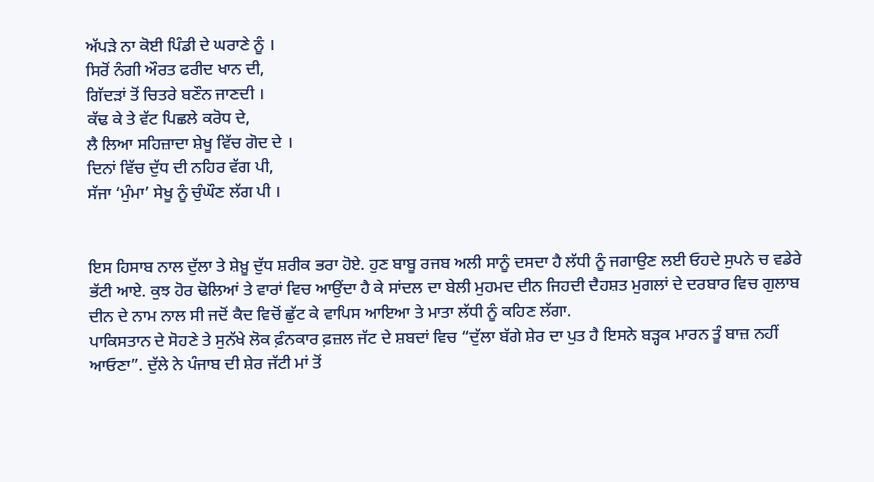ਅੱਪੜੇ ਨਾ ਕੋਈ ਪਿੰਡੀ ਦੇ ਘਰਾਣੇ ਨੂੰ ।
ਸਿਰੋਂ ਨੰਗੀ ਔਰਤ ਫਰੀਦ ਖਾਨ ਦੀ,
ਗਿੱਦੜਾਂ ਤੋਂ ਚਿਤਰੇ ਬਣੌਨ ਜਾਣਦੀ ।
ਕੱਢ ਕੇ ਤੇ ਵੱਟ ਪਿਛਲੇ ਕਰੋਧ ਦੇ,
ਲੈ ਲਿਆ ਸਹਿਜ਼ਾਦਾ ਸ਼ੇਖੂ ਵਿੱਚ ਗੋਦ ਦੇ ।
ਦਿਨਾਂ ਵਿੱਚ ਦੁੱਧ ਦੀ ਨਹਿਰ ਵੱਗ ਪੀ,
ਸੱਜਾ ‘ਮੁੰਮਾ’ ਸੇਖੂ ਨੂੰ ਚੁੰਘੌਣ ਲੱਗ ਪੀ ।


ਇਸ ਹਿਸਾਬ ਨਾਲ ਦੁੱਲਾ ਤੇ ਸ਼ੇਖ਼ੂ ਦੁੱਧ ਸ਼ਰੀਕ ਭਰਾ ਹੋਏ. ਹੁਣ ਬਾਬੂ ਰਜਬ ਅਲੀ ਸਾਨੂੰ ਦਸਦਾ ਹੈ ਲੱਧੀ ਨੂੰ ਜਗਾਉਣ ਲਈ ਓਹਦੇ ਸੁਪਨੇ ਚ ਵਡੇਰੇ ਭੱਟੀ ਆਏ. ਕੁਝ ਹੋਰ ਢੋਲਿਆਂ ਤੇ ਵਾਰਾਂ ਵਿਚ ਆਉਂਦਾ ਹੈ ਕੇ ਸਾਂਦਲ ਦਾ ਬੇਲੀ ਮੁਹਮਦ ਦੀਨ ਜਿਹਦੀ ਦੈਹਸ਼ਤ ਮੁਗਲਾਂ ਦੇ ਦਰਬਾਰ ਵਿਚ ਗੁਲਾਬ ਦੀਨ ਦੇ ਨਾਮ ਨਾਲ ਸੀ ਜਦੋਂ ਕੈਦ ਵਿਚੋਂ ਛੁੱਟ ਕੇ ਵਾਪਿਸ ਆਇਆ ਤੇ ਮਾਤਾ ਲੱਧੀ ਨੂੰ ਕਹਿਣ ਲੱਗਾ.
ਪਾਕਿਸਤਾਨ ਦੇ ਸੋਹਣੇ ਤੇ ਸੁਨੱਖੇ ਲੋਕ ਫ਼ੰਨਕਾਰ ਫ਼ਜ਼ਲ ਜੱਟ ਦੇ ਸ਼ਬਦਾਂ ਵਿਚ “ਦੁੱਲਾ ਬੱਗੇ ਸ਼ੇਰ ਦਾ ਪੁਤ ਹੈ ਇਸਨੇ ਬੜ੍ਹਕ ਮਾਰਨ ਤੂੰ ਬਾਜ਼ ਨਹੀਂ ਆਓਣਾ”. ਦੁੱਲੇ ਨੇ ਪੰਜਾਬ ਦੀ ਸ਼ੇਰ ਜੱਟੀ ਮਾਂ ਤੋਂ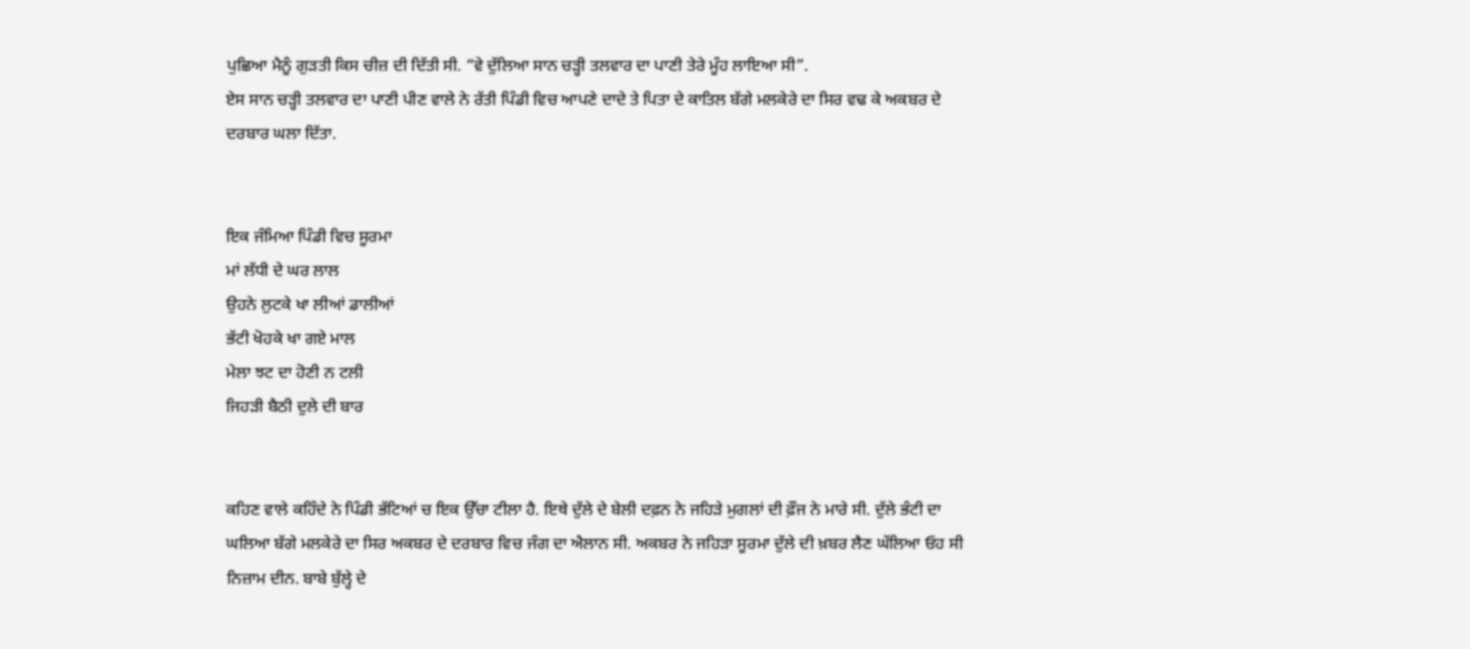ਪੁਛਿਆ ਮੈਨੂੰ ਗੁੜਤੀ ਕਿਸ ਚੀਜ਼ ਦੀ ਦਿੱਤੀ ਸੀ. “ਵੇ ਦੁੱਲਿਆ ਸਾਨ ਚੜ੍ਹੀ ਤਲਵਾਰ ਦਾ ਪਾਣੀ ਤੇਰੇ ਮੂੰਹ ਲਾਇਆ ਸੀ”.
ਏਸ ਸਾਨ ਚੜ੍ਹੀ ਤਲਵਾਰ ਦਾ ਪਾਣੀ ਪੀਣ ਵਾਲੇ ਨੇ ਰੱਤੀ ਪਿੰਡੀ ਵਿਚ ਆਪਣੇ ਦਾਦੇ ਤੇ ਪਿਤਾ ਦੇ ਕਾਤਿਲ ਬੱਗੇ ਮਲਕੇਰੇ ਦਾ ਸਿਰ ਵਢ ਕੇ ਅਕਬਰ ਦੇ ਦਰਬਾਰ ਘਲਾ ਦਿੱਤਾ.


ਇਕ ਜੰਮਿਆ ਪਿੰਡੀ ਵਿਚ ਸੂਰਮਾ
ਮਾਂ ਲੱਧੀ ਦੇ ਘਰ ਲਾਲ
ਉਹਨੇ ਲੁਟਕੇ ਖਾ ਲੀਆਂ ਡਾਲੀਆਂ
ਭੱਟੀ ਖੋਹਕੇ ਖਾ ਗਏ ਮਾਲ
ਮੇਲਾ ਝਟ ਦਾ ਹੋਣੀ ਨ ਟਲੀ
ਜਿਹੜੀ ਬੈਠੀ ਦੁਲੇ ਦੀ ਬਾਰ


ਕਹਿਣ ਵਾਲੇ ਕਹਿੰਦੇ ਨੇ ਪਿੰਡੀ ਭੱਟਿਆਂ ਚ ਇਕ ਉੱਚਾ ਟੀਲਾ ਹੈ. ਇਥੇ ਦੁੱਲੇ ਦੇ ਬੇਲੀ ਦਫ਼ਨ ਨੇ ਜਹਿੜੇ ਮੁਗਲਾਂ ਦੀ ਫ਼ੌਜ ਨੇ ਮਾਰੇ ਸੀ. ਦੁੱਲੇ ਭੰਟੀ ਦਾ ਘਲਿਆ ਬੱਗੇ ਮਲਕੇਰੇ ਦਾ ਸਿਰ ਅਕਬਰ ਦੇ ਦਰਬਾਰ ਵਿਚ ਜੰਗ ਦਾ ਐਲਾਨ ਸੀ. ਅਕਬਰ ਨੇ ਜਹਿੜਾ ਸੂਰਮਾ ਦੁੱਲੇ ਦੀ ਖ਼ਬਰ ਲੈਣ ਘੱਲਿਆ ਓਹ ਸੀ ਨਿਜ਼ਾਮ ਦੀਨ. ਬਾਬੇ ਬੁੱਲ੍ਹੇ ਦੇ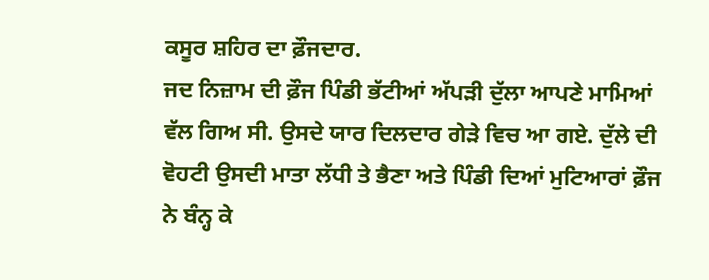ਕਸੂਰ ਸ਼ਹਿਰ ਦਾ ਫ਼ੌਜਦਾਰ.
ਜਦ ਨਿਜ਼ਾਮ ਦੀ ਫ਼ੌਜ ਪਿੰਡੀ ਭੱਟੀਆਂ ਅੱਪੜੀ ਦੁੱਲਾ ਆਪਣੇ ਮਾਮਿਆਂ ਵੱਲ ਗਿਅ ਸੀ. ਉਸਦੇ ਯਾਰ ਦਿਲਦਾਰ ਗੇੜੇ ਵਿਚ ਆ ਗਏ. ਦੁੱਲੇ ਦੀ ਵੋਹਟੀ ਉਸਦੀ ਮਾਤਾ ਲੱਧੀ ਤੇ ਭੈਣਾ ਅਤੇ ਪਿੰਡੀ ਦਿਆਂ ਮੁਟਿਆਰਾਂ ਫ਼ੌਜ ਨੇ ਬੰਨ੍ਹ ਕੇ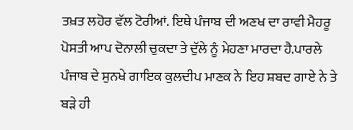ਤਖ਼ਤ ਲਹੋਰ ਵੱਲ ਟੋਰੀਆਂ. ਇਥੇ ਪੰਜਾਬ ਦੀ ਅਣਖ ਦਾ ਰਾਵੀ ਮੈਹਰੂ ਪੋਸਤੀ ਆਪ ਦੋਨਾਲੀ ਚੁਕਦਾ ਤੇ ਦੁੱਲੇ ਨੂੰ ਮੇਹਣਾ ਮਾਰਦਾ ਹੈ.ਪਾਰਲੇ ਪੰਜਾਬ ਦੇ ਸੁਨਖੇ ਗਾਇਕ ਕੁਲਦੀਪ ਮਾਣਕ ਨੇ ਇਹ ਸ਼ਬਦ ਗਾਏ ਨੇ ਤੇ ਬੜੇ ਹੀ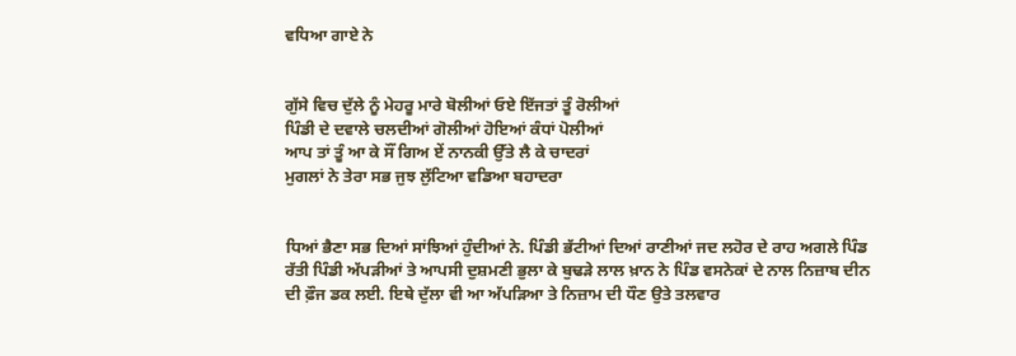ਵਧਿਆ ਗਾਏ ਨੇ


ਗੁੱਸੇ ਵਿਚ ਦੁੱਲੇ ਨੂੰ ਮੇਹਰੂ ਮਾਰੇ ਬੋਲੀਆਂ ਓਏ ਇੱਜਤਾਂ ਤੂੰ ਰੋਲੀਆਂ
ਪਿੰਡੀ ਦੇ ਦਵਾਲੇ ਚਲਦੀਆਂ ਗੋਲੀਆਂ ਹੋਇਆਂ ਕੰਧਾਂ ਪੋਲੀਆਂ
ਆਪ ਤਾਂ ਤੂੰ ਆ ਕੇ ਸੌਂ ਗਿਅ ਏਂ ਨਾਨਕੀ ਉੱਤੇ ਲੈ ਕੇ ਚਾਦਰਾਂ
ਮੁਗਲਾਂ ਨੇ ਤੇਰਾ ਸਭ ਜੁਝ ਲੁੱਟਿਆ ਵਡਿਆ ਬਹਾਦਰਾ


ਧਿਆਂ ਭੈਣਾ ਸਭ ਦਿਆਂ ਸਾਂਝਿਆਂ ਹੁੰਦੀਆਂ ਨੇ. ਪਿੰਡੀ ਭੱਟੀਆਂ ਦਿਆਂ ਰਾਣੀਆਂ ਜਦ ਲਹੋਰ ਦੇ ਰਾਹ ਅਗਲੇ ਪਿੰਡ ਰੱਤੀ ਪਿੰਡੀ ਅੱਪੜੀਆਂ ਤੇ ਆਪਸੀ ਦੁਸ਼ਮਣੀ ਭੁਲਾ ਕੇ ਬੁਢੜੇ ਲਾਲ ਖ਼ਾਨ ਨੇ ਪਿੰਡ ਵਸਨੇਕਾਂ ਦੇ ਨਾਲ ਨਿਜ਼ਾਬ ਦੀਨ ਦੀ ਫ਼ੌਜ ਡਕ ਲਈ. ਇਥੇ ਦੁੱਲਾ ਵੀ ਆ ਅੱਪੜਿਆ ਤੇ ਨਿਜ਼ਾਮ ਦੀ ਧੌਣ ਉਤੇ ਤਲਵਾਰ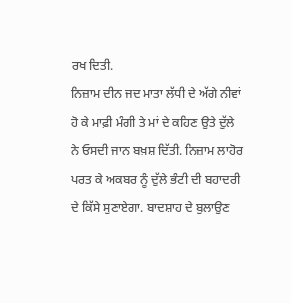ਰਖ ਦਿਤੀ.
ਨਿਜ਼ਾਮ ਦੀਨ ਜਦ ਮਾਤਾ ਲੱਧੀ ਦੇ ਅੱਗੇ ਨੀਵਾਂ ਹੋ ਕੇ ਮਾਫ਼ੀ ਮੰਗੀ ਤੇ ਮਾਂ ਦੇ ਕਹਿਣ ਉਤੇ ਦੁੱਲੇ ਨੇ ਓਸਦੀ ਜਾਨ ਬਖ਼ਸ਼ ਦਿੱਤੀ. ਨਿਜ਼ਾਮ ਲਾਹੋਰ ਪਰਤ ਕੇ ਅਕਬਰ ਨੂੰ ਦੁੱਲੇ ਭੰਟੀ ਦੀ ਬਹਾਦਰੀ ਦੇ ਕਿੱਸੇ ਸੁਣਾਏਗਾ. ਬਾਦਸ਼ਾਹ ਦੇ ਬੁਲਾਉਣ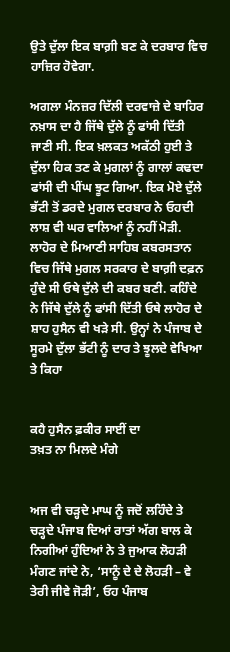ਉਤੇ ਦੁੱਲਾ ਇਕ ਬਾਗ਼ੀ ਬਣ ਕੇ ਦਰਬਾਰ ਵਿਚ ਹਾਜ਼ਿਰ ਹੋਵੇਗਾ.

ਅਗਲਾ ਮੰਨਜ਼ਰ ਦਿੱਲੀ ਦਰਵਾਜ਼ੇ ਦੇ ਬਾਹਿਰ ਨਖ਼ਾਸ ਦਾ ਹੈ ਜਿੱਥੇ ਦੁੱਲੇ ਨੂੰ ਫਾਂਸੀ ਦਿੱਤੀ ਜਾਣੀ ਸੀ. ਇਕ ਖ਼ਲਕਤ ਅਕੱਠੀ ਹੁਈ ਤੇ ਦੁੱਲਾ ਹਿਕ ਤਣ ਕੇ ਮੁਗਲਾਂ ਨੂੰ ਗਾਲਾਂ ਕਢਦਾ ਫਾਂਸੀ ਦੀ ਪੀਂਘ ਝੂਟ ਗਿਆ. ਇਕ ਮੋਏ ਦੁੱਲੇ ਭੱਟੀ ਤੋਂ ਡਰਦੇ ਮੁਗਲ ਦਰਬਾਰ ਨੇ ਓਹਦੀ ਲਾਸ਼ ਵੀ ਘਰ ਵਾਲਿਆਂ ਨੂੰ ਨਹੀਂ ਮੋੜੀ.
ਲਾਹੋਰ ਦੇ ਮਿਆਣੀ ਸਾਹਿਬ ਕਬਰਸਤਾਨ ਵਿਚ ਜਿੱਥੇ ਮੁਗਲ ਸਰਕਾਰ ਦੇ ਬਾਗ਼ੀ ਦਫ਼ਨ ਹੁੰਦੇ ਸੀ ਓਥੇ ਦੁੱਲੇ ਦੀ ਕਬਰ ਬਣੀ. ਕਹਿੰਦੇ ਨੇ ਜਿੱਥੇ ਦੁੱਲੇ ਨੂੰ ਫਾਂਸੀ ਦਿੱਤੀ ਓਥੇ ਲਾਹੋਰ ਦੇ ਸ਼ਾਹ ਹੁਸੈਨ ਵੀ ਖੜੇ ਸੀ. ਉਨ੍ਹਾਂ ਨੇ ਪੰਜਾਬ ਦੇ ਸੂਰਮੇ ਦੁੱਲਾ ਭੱਟੀ ਨੂੰ ਦਾਰ ਤੇ ਝੂਲਦੇ ਵੇਖਿਆ ਤੇ ਕਿਹਾ


ਕਹੈ ਹੁਸੈਨ ਫ਼ਕੀਰ ਸਾਈਂ ਦਾ
ਤਖ਼ਤ ਨਾ ਮਿਲਦੇ ਮੰਗੇ


ਅਜ ਵੀ ਚੜ੍ਹਦੇ ਮਾਘ ਨੂੰ ਜਦੋਂ ਲਹਿੰਦੇ ਤੇ ਚੜ੍ਹਦੇ ਪੰਜਾਬ ਦਿਆਂ ਰਾਤਾਂ ਅੱਗ ਬਾਲ ਕੇ ਨਿਗੀਆਂ ਹੁੰਦਿਆਂ ਨੇ ਤੇ ਜੁਆਕ ਲੋਹੜੀ ਮੰਗਣ ਜਾਂਦੇ ਨੇ, ‘ਸਾਨੂੰ ਦੇ ਦੇ ਲੋਹੜੀ – ਵੇ ਤੇਰੀ ਜੀਵੇ ਜੋੜੀ’, ਓਹ ਪੰਜਾਬ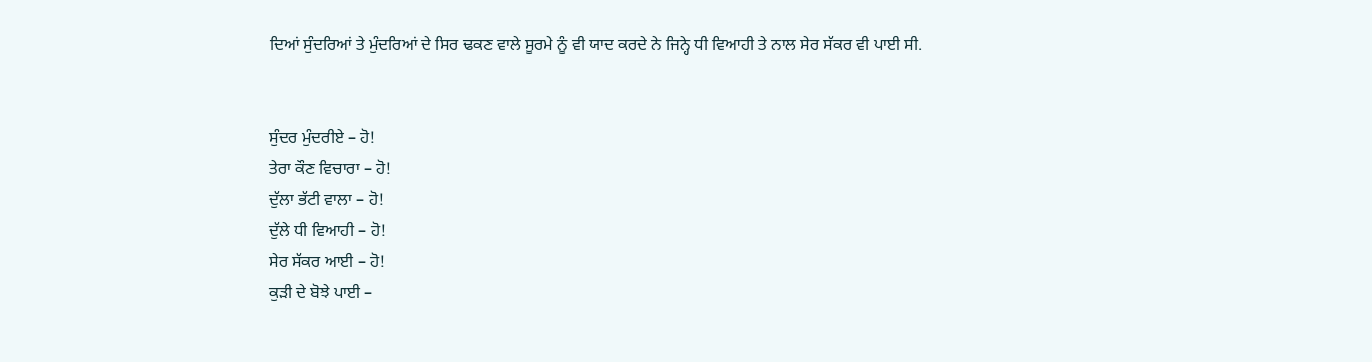ਦਿਆਂ ਸੁੰਦਰਿਆਂ ਤੇ ਮੁੰਦਰਿਆਂ ਦੇ ਸਿਰ ਢਕਣ ਵਾਲੇ ਸੂਰਮੇ ਨੂੰ ਵੀ ਯਾਦ ਕਰਦੇ ਨੇ ਜਿਨ੍ਹੇ ਧੀ ਵਿਆਹੀ ਤੇ ਨਾਲ ਸੇਰ ਸੱਕਰ ਵੀ ਪਾਈ ਸੀ.


ਸੁੰਦਰ ਮੁੰਦਰੀਏ – ਹੋ!
ਤੇਰਾ ਕੌਣ ਵਿਚਾਰਾ – ਹੋ!
ਦੁੱਲਾ ਭੱਟੀ ਵਾਲਾ – ਹੋ!
ਦੁੱਲੇ ਧੀ ਵਿਆਹੀ – ਹੋ!
ਸੇਰ ਸੱਕਰ ਆਈ – ਹੋ!
ਕੁੜੀ ਦੇ ਬੋਝੇ ਪਾਈ –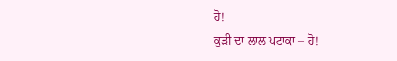ਹੋ!
ਕੁੜੀ ਦਾ ਲਾਲ ਪਟਾਕਾ – ਹੋ!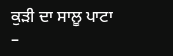ਕੁੜੀ ਦਾ ਸਾਲੂ ਪਾਟਾ –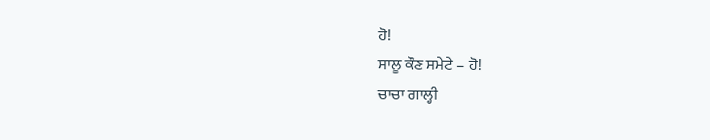ਹੋ!
ਸਾਲੂ ਕੌਣ ਸਮੇਟੇ – ਹੋ!
ਚਾਚਾ ਗਾਲ੍ਹੀ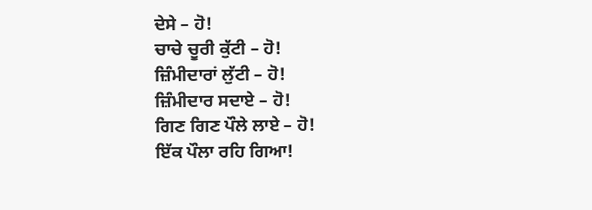ਦੇਸੇ – ਹੋ!
ਚਾਚੇ ਚੂਰੀ ਕੁੱਟੀ – ਹੋ!
ਜ਼ਿੰਮੀਦਾਰਾਂ ਲੁੱਟੀ – ਹੋ!
ਜ਼ਿੰਮੀਦਾਰ ਸਦਾਏ – ਹੋ!
ਗਿਣ ਗਿਣ ਪੌਲੇ ਲਾਏ – ਹੋ!
ਇੱਕ ਪੌਲਾ ਰਹਿ ਗਿਆ!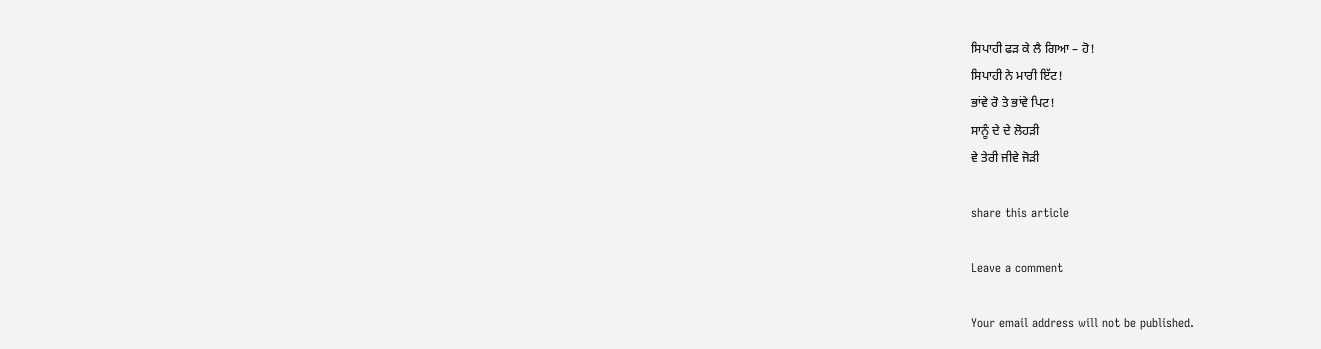ਸਿਪਾਹੀ ਫੜ ਕੇ ਲੈ ਗਿਆ – ਹੋ!
ਸਿਪਾਹੀ ਨੇ ਮਾਰੀ ਇੱਟ!
ਭਾਂਵੇ ਰੋ ਤੇ ਭਾਂਵੇ ਪਿਟ!
ਸਾਨੂੰ ਦੇ ਦੇ ਲੋਹੜੀ
ਵੇ ਤੇਰੀ ਜੀਵੇ ਜੋੜੀ

share this article

Leave a comment

Your email address will not be published.